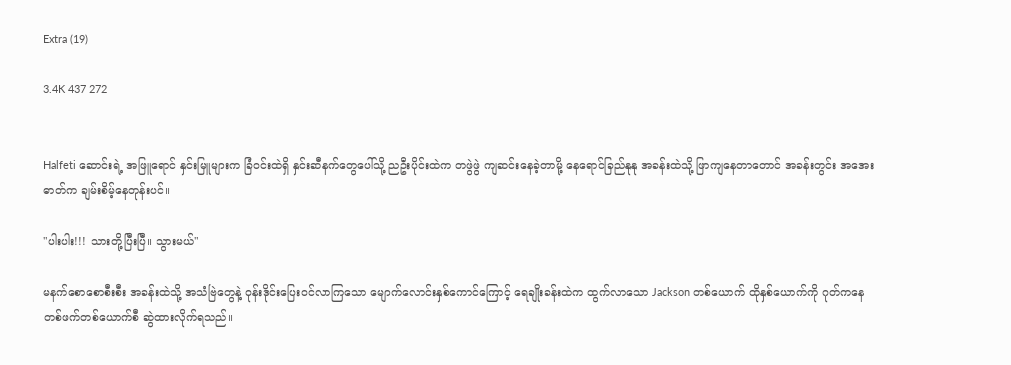Extra (19)

3.4K 437 272


Halfeti ဆောင်းရဲ့ အဖြူရောင် နှင်းမြူများက ခြံဝင်းထဲရှိ နှင်းဆီနက်တွေပေါ်သို့ ညဦးပိုင်းထဲက တဖွဲဖွဲ ကျဆင်းနေခဲ့တာမို့ နေ‌ရောင်ခြည်နုနု အခန်းထဲသို့ ဖြာကျနေတာတောင် အခန်းတွင်း အအေးဓာတ်က ချမ်းစိမ့်နေတုန်းပင်။

"ပါးပါး!!! သားတို့ပြီးပြီ။ သွားမယ်"

မနက်စောစောစီးစီး အခန်းထဲသို့ အသံဗြဲတွေနဲ့ ဝုန်းဒိုင်းပြေးဝင်လာကြသော မျောက်လောင်းနှစ်ကောင်ကြောင့် ရေချိုးခန်းထဲက ထွက်လာသော Jackson တစ်ယောက် ထိုနှစ်ယောက်ကို ဂုတ်ကနေ တစ်ဖက်တစ်ယောက်စီ ဆွဲထားလိုက်ရသည်။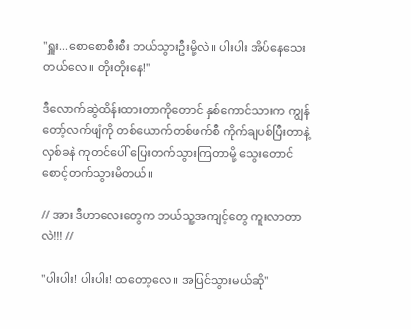"ရှူး...စောစောစီးစီး ဘယ်သွားဦးမို့လဲ။ ပါးပါး အိပ်နေသေးတယ်လေ။ တိုးတိုးနေ!"

ဒီလောက်ဆွဲထိန်းထားတာကိုတောင် နှစ်ကောင်သားက ကျွန်တော့်လက်ဖျံကို တစ်ယောက်တစ်ဖက်စီ ကိုက်ချပစ်ပြီးတာနဲ့ လှစ်ခနဲ ကုတင်ပေါ် ပြေးတက်သွားကြတာမို့ သွေးတောင်စောင့်တက်သွားမိတယ်။

// အား ဒီဟာလေးတွေက ဘယ်သူ့အကျင့်တွေ ကူးလာတာလဲ!!! //

"ပါးပါး! ပါးပါး! ထတော့လေ။ အပြင်သွားမယ်ဆို"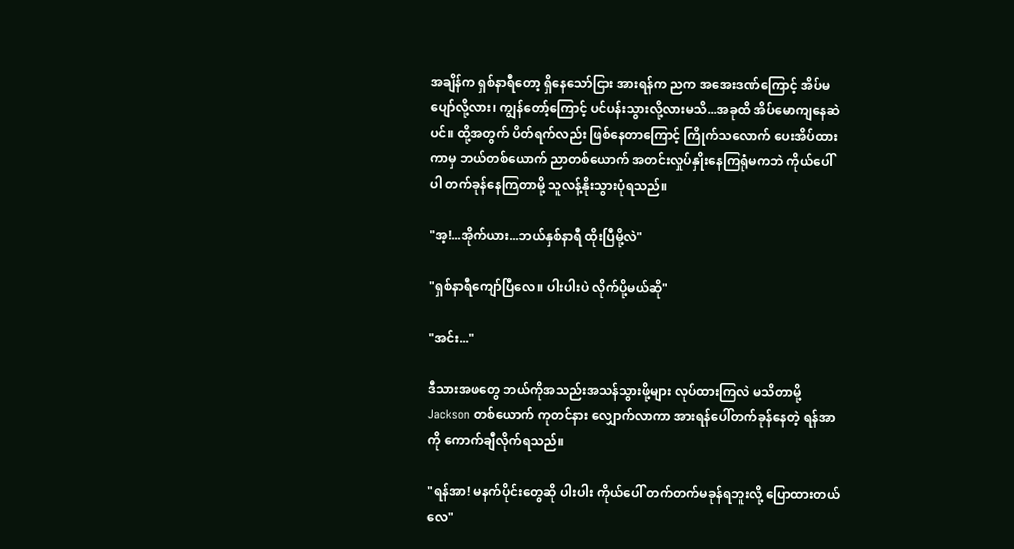အချိန်က ရှစ်နာရီတော့ ရှိ‌နေသော်ငြား အားရန်က ညက အအေးဒဏ်ကြောင့် အိပ်မပျော်လို့လား၊ ကျွန်တော့်ကြောင့် ပင်ပန်းသွားလို့လားမသိ...အခုထိ အိပ်မောကျနေဆဲပင်။ ထို့အတွက် ပိတ်ရက်လည်း ဖြစ်နေတာကြောင့် ကြိုက်သလောက် ပေးအိပ်ထားကာမှ ဘယ်တစ်ယောက် ညာတစ်ယောက် အတင်းလှုပ်နှိုးနေကြရုံမကဘဲ ကိုယ်ပေါ်ပါ တက်ခုန်နေကြတာမို့ သူလန့်နိုးသွားပုံရသည်။

"အ့!...အိုက်ယား...ဘယ်နှစ်နာရီ ထိုးပြီမို့လဲ"

"ရှစ်နာရီကျော်ပြီလေ။ ပါးပါးပဲ လိုက်ပို့မယ်ဆို"

"အင်း..."

ဒီသားအဖတွေ ဘယ်ကိုအသည်းအသန်သွားဖို့များ လုပ်ထားကြလဲ မသိတာမို့ Jackson တစ်ယောက် ကုတင်နား လျှောက်လာကာ အားရန်ပေါ်တက်ခုန်နေတဲ့ ရန်အာကို ကောက်ချီလိုက်ရသည်။

"ရန်အာ! မနက်ပိုင်းတွေဆို ပါးပါး ကိုယ်ပေါ် တက်တက်မခုန်ရဘူးလို့ ပြောထားတယ်လေ"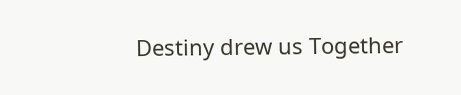Destiny drew us Together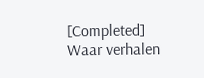[Completed] Waar verhalen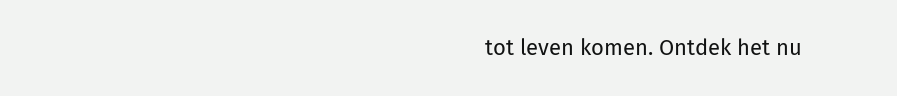tot leven komen. Ontdek het nu